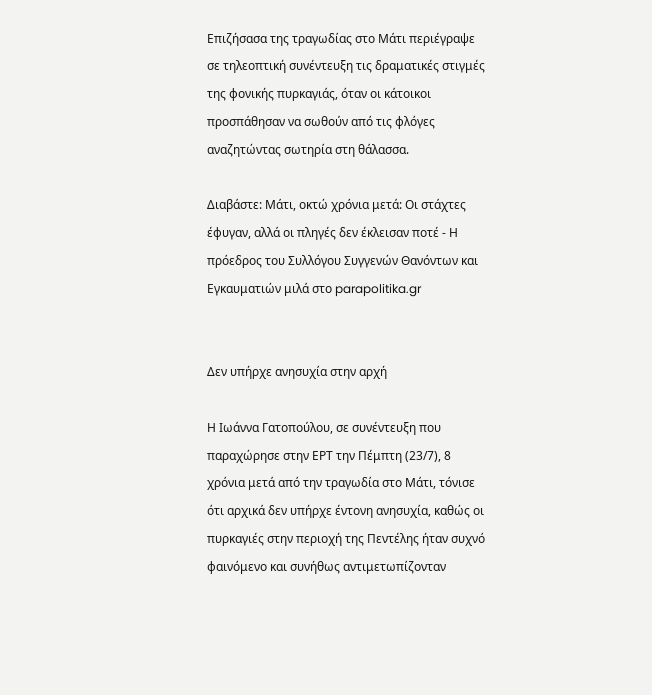Επιζήσασα της τραγωδίας στο Μάτι περιέγραψε σε τηλεοπτική συνέντευξη τις δραματικές στιγμές της φονικής πυρκαγιάς, όταν οι κάτοικοι προσπάθησαν να σωθούν από τις φλόγες αναζητώντας σωτηρία στη θάλασσα.

Διαβάστε: Μάτι, οκτώ χρόνια μετά: Οι στάχτες έφυγαν, αλλά οι πληγές δεν έκλεισαν ποτέ - Η πρόεδρος του Συλλόγου Συγγενών Θανόντων και Εγκαυματιών μιλά στο parapolitika.gr


Δεν υπήρχε ανησυχία στην αρχή

Η Ιωάννα Γατοπούλου, σε συνέντευξη που παραχώρησε στην ΕΡΤ την Πέμπτη (23/7), 8 χρόνια μετά από την τραγωδία στο Μάτι, τόνισε ότι αρχικά δεν υπήρχε έντονη ανησυχία, καθώς οι πυρκαγιές στην περιοχή της Πεντέλης ήταν συχνό φαινόμενο και συνήθως αντιμετωπίζονταν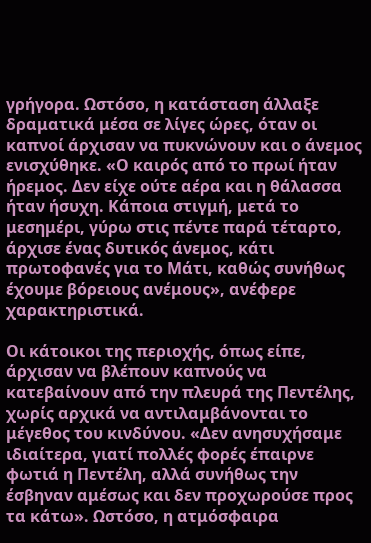γρήγορα. Ωστόσο, η κατάσταση άλλαξε δραματικά μέσα σε λίγες ώρες, όταν οι καπνοί άρχισαν να πυκνώνουν και ο άνεμος ενισχύθηκε. «Ο καιρός από το πρωί ήταν ήρεμος. Δεν είχε ούτε αέρα και η θάλασσα ήταν ήσυχη. Κάποια στιγμή, μετά το μεσημέρι, γύρω στις πέντε παρά τέταρτο, άρχισε ένας δυτικός άνεμος, κάτι πρωτοφανές για το Μάτι, καθώς συνήθως έχουμε βόρειους ανέμους», ανέφερε χαρακτηριστικά.

Οι κάτοικοι της περιοχής, όπως είπε, άρχισαν να βλέπουν καπνούς να κατεβαίνουν από την πλευρά της Πεντέλης, χωρίς αρχικά να αντιλαμβάνονται το μέγεθος του κινδύνου. «Δεν ανησυχήσαμε ιδιαίτερα, γιατί πολλές φορές έπαιρνε φωτιά η Πεντέλη, αλλά συνήθως την έσβηναν αμέσως και δεν προχωρούσε προς τα κάτω». Ωστόσο, η ατμόσφαιρα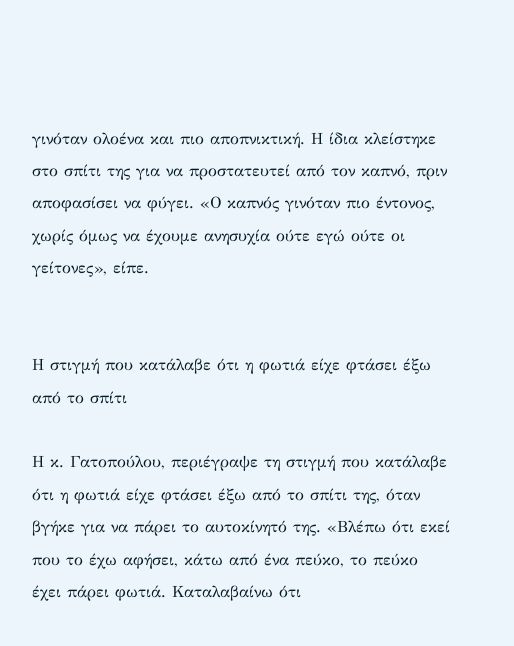γινόταν ολοένα και πιο αποπνικτική. Η ίδια κλείστηκε στο σπίτι της για να προστατευτεί από τον καπνό, πριν αποφασίσει να φύγει. «Ο καπνός γινόταν πιο έντονος, χωρίς όμως να έχουμε ανησυχία ούτε εγώ ούτε οι γείτονες», είπε.


Η στιγμή που κατάλαβε ότι η φωτιά είχε φτάσει έξω από το σπίτι

Η κ. Γατοπούλου, περιέγραψε τη στιγμή που κατάλαβε ότι η φωτιά είχε φτάσει έξω από το σπίτι της, όταν βγήκε για να πάρει το αυτοκίνητό της. «Βλέπω ότι εκεί που το έχω αφήσει, κάτω από ένα πεύκο, το πεύκο έχει πάρει φωτιά. Καταλαβαίνω ότι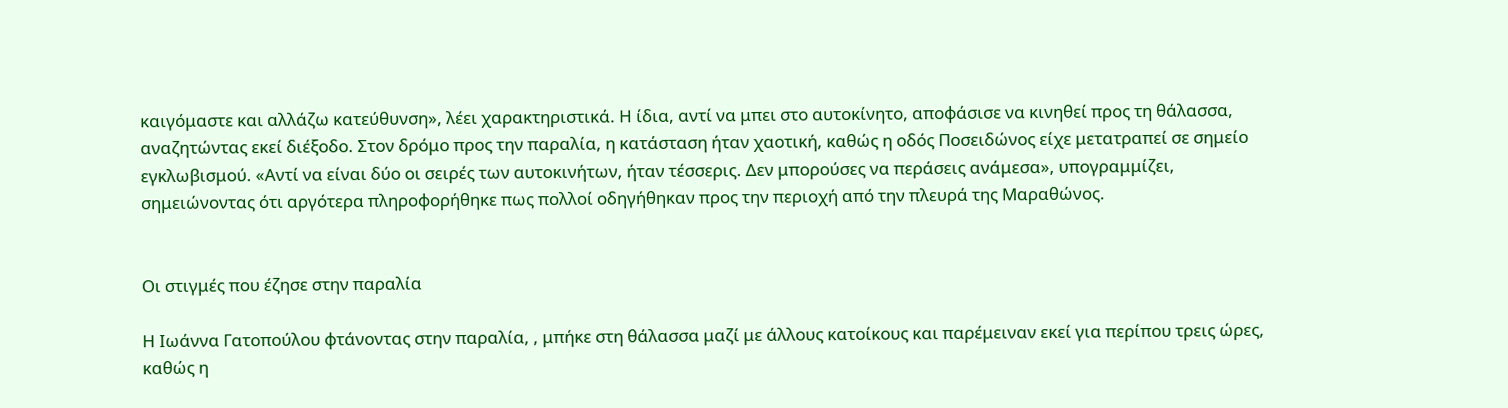καιγόμαστε και αλλάζω κατεύθυνση», λέει χαρακτηριστικά. Η ίδια, αντί να μπει στο αυτοκίνητο, αποφάσισε να κινηθεί προς τη θάλασσα, αναζητώντας εκεί διέξοδο. Στον δρόμο προς την παραλία, η κατάσταση ήταν χαοτική, καθώς η οδός Ποσειδώνος είχε μετατραπεί σε σημείο εγκλωβισμού. «Αντί να είναι δύο οι σειρές των αυτοκινήτων, ήταν τέσσερις. Δεν μπορούσες να περάσεις ανάμεσα», υπογραμμίζει, σημειώνοντας ότι αργότερα πληροφορήθηκε πως πολλοί οδηγήθηκαν προς την περιοχή από την πλευρά της Μαραθώνος.


Οι στιγμές που έζησε στην παραλία

Η Ιωάννα Γατοπούλου φτάνοντας στην παραλία, , μπήκε στη θάλασσα μαζί με άλλους κατοίκους και παρέμειναν εκεί για περίπου τρεις ώρες, καθώς η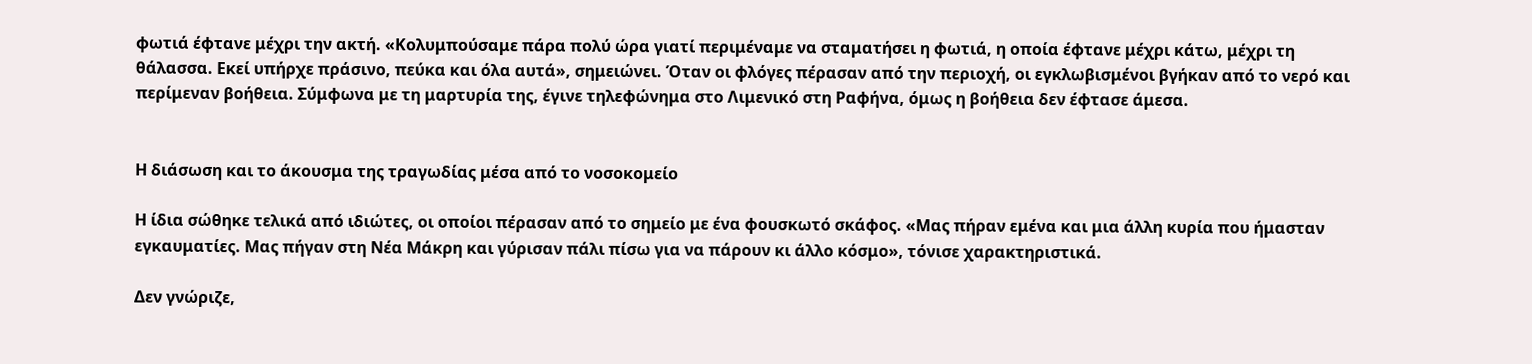φωτιά έφτανε μέχρι την ακτή. «Κολυμπούσαμε πάρα πολύ ώρα γιατί περιμέναμε να σταματήσει η φωτιά, η οποία έφτανε μέχρι κάτω, μέχρι τη θάλασσα. Εκεί υπήρχε πράσινο, πεύκα και όλα αυτά», σημειώνει. Όταν οι φλόγες πέρασαν από την περιοχή, οι εγκλωβισμένοι βγήκαν από το νερό και περίμεναν βοήθεια. Σύμφωνα με τη μαρτυρία της, έγινε τηλεφώνημα στο Λιμενικό στη Ραφήνα, όμως η βοήθεια δεν έφτασε άμεσα.


Η διάσωση και το άκουσμα της τραγωδίας μέσα από το νοσοκομείο

Η ίδια σώθηκε τελικά από ιδιώτες, οι οποίοι πέρασαν από το σημείο με ένα φουσκωτό σκάφος. «Μας πήραν εμένα και μια άλλη κυρία που ήμασταν εγκαυματίες. Μας πήγαν στη Νέα Μάκρη και γύρισαν πάλι πίσω για να πάρουν κι άλλο κόσμο», τόνισε χαρακτηριστικά.

Δεν γνώριζε,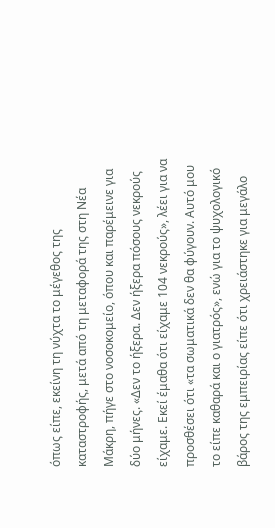όπως είπε, εκείνη τη νύχτα το μέγεθος της καταστροφής, μετά από τη μεταφορά της στη Νέα Μάκρη, πήγε στο νοσοκομείο, όπου και παρέμεινε για δύο μήνες. «Δεν το ήξερα. Δεν ήξερα πόσους νεκρούς είχαμε. Εκεί έμαθα ότι είχαμε 104 νεκρούς», λέει για να προσθέσει ότι «τα σωματικά δεν θα φύγουν. Αυτό μου το είπε καθαρά και ο γιατρός», ενώ για το ψυχολογικό βάρος της εμπειρίας είπε ότι χρειάστηκε για μεγάλο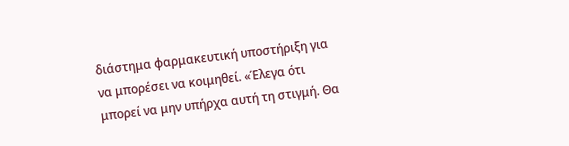διάστημα φαρμακευτική υποστήριξη για να μπορέσει να κοιμηθεί. «Έλεγα ότι μπορεί να μην υπήρχα αυτή τη στιγμή. Θα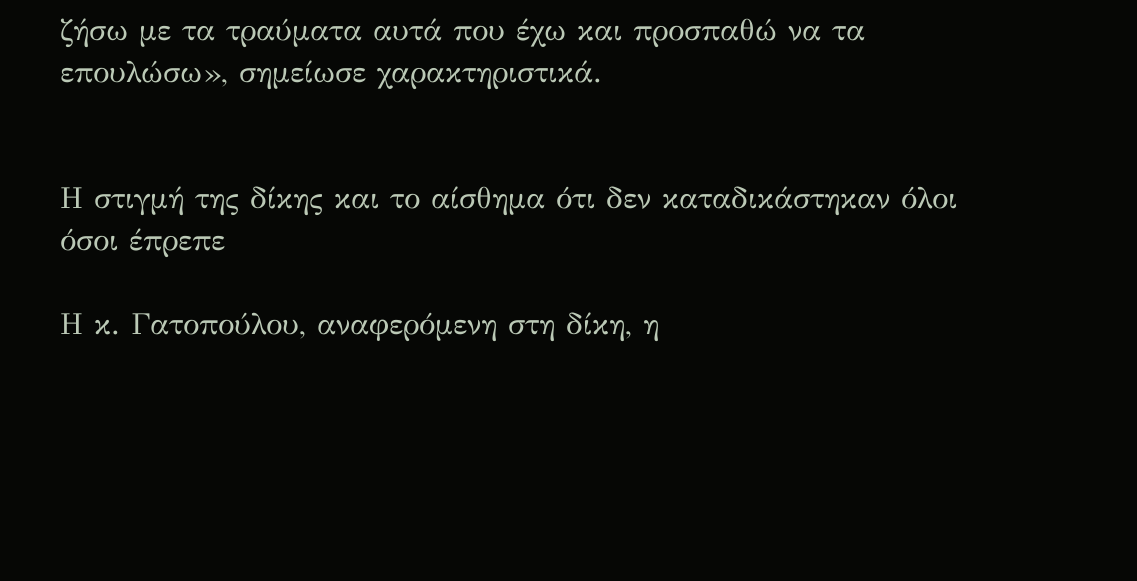ζήσω με τα τραύματα αυτά που έχω και προσπαθώ να τα επουλώσω», σημείωσε χαρακτηριστικά.


Η στιγμή της δίκης και το αίσθημα ότι δεν καταδικάστηκαν όλοι όσοι έπρεπε

Η κ. Γατοπούλου, αναφερόμενη στη δίκη, η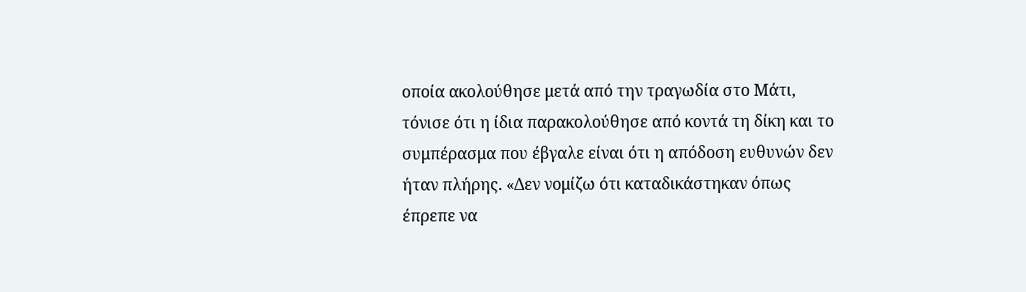οποία ακολούθησε μετά από την τραγωδία στο Μάτι, τόνισε ότι η ίδια παρακολούθησε από κοντά τη δίκη και το συμπέρασμα που έβγαλε είναι ότι η απόδοση ευθυνών δεν ήταν πλήρης. «Δεν νομίζω ότι καταδικάστηκαν όπως έπρεπε να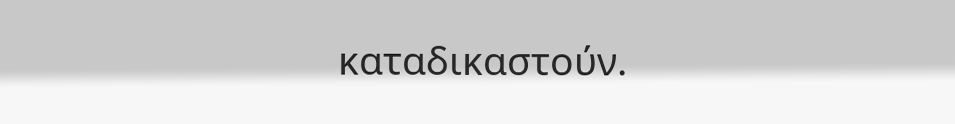καταδικαστούν.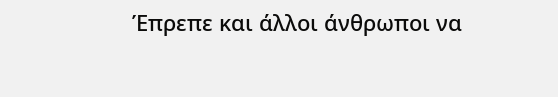Έπρεπε και άλλοι άνθρωποι να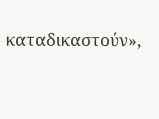καταδικαστούν»,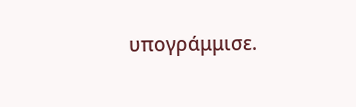υπογράμμισε.